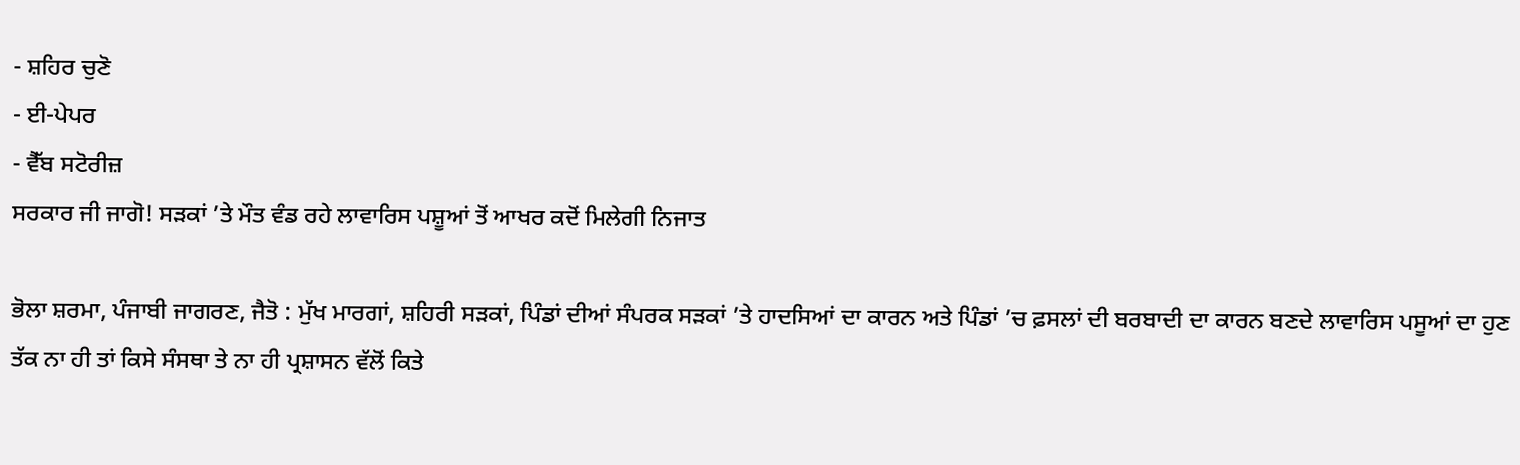- ਸ਼ਹਿਰ ਚੁਣੋ
- ਈ-ਪੇਪਰ
- ਵੈੱਬ ਸਟੋਰੀਜ਼
ਸਰਕਾਰ ਜੀ ਜਾਗੋ! ਸੜਕਾਂ ’ਤੇ ਮੌਤ ਵੰਡ ਰਹੇ ਲਾਵਾਰਿਸ ਪਸ਼ੂਆਂ ਤੋਂ ਆਖਰ ਕਦੋਂ ਮਿਲੇਗੀ ਨਿਜਾਤ

ਭੋਲਾ ਸ਼ਰਮਾ, ਪੰਜਾਬੀ ਜਾਗਰਣ, ਜੈਤੋ : ਮੁੱਖ ਮਾਰਗਾਂ, ਸ਼ਹਿਰੀ ਸੜਕਾਂ, ਪਿੰਡਾਂ ਦੀਆਂ ਸੰਪਰਕ ਸੜਕਾਂ ’ਤੇ ਹਾਦਸਿਆਂ ਦਾ ਕਾਰਨ ਅਤੇ ਪਿੰਡਾਂ ’ਚ ਫ਼ਸਲਾਂ ਦੀ ਬਰਬਾਦੀ ਦਾ ਕਾਰਨ ਬਣਦੇ ਲਾਵਾਰਿਸ ਪਸੂਆਂ ਦਾ ਹੁਣ ਤੱਕ ਨਾ ਹੀ ਤਾਂ ਕਿਸੇ ਸੰਸਥਾ ਤੇ ਨਾ ਹੀ ਪ੍ਰਸ਼ਾਸਨ ਵੱਲੋਂ ਕਿਤੇ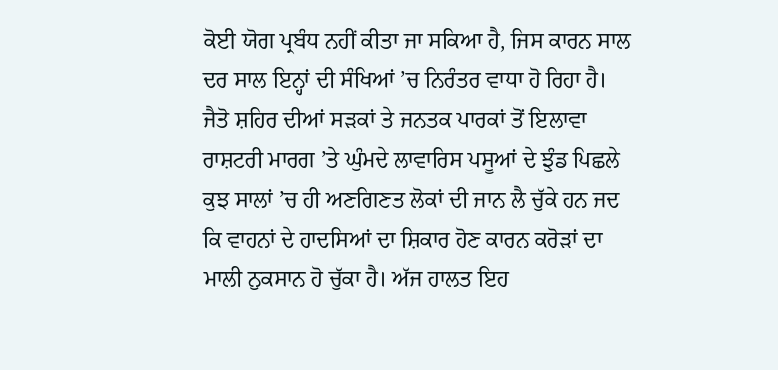ਕੋਈ ਯੋਗ ਪ੍ਰਬੰਧ ਨਹੀਂ ਕੀਤਾ ਜਾ ਸਕਿਆ ਹੈ, ਜਿਸ ਕਾਰਨ ਸਾਲ ਦਰ ਸਾਲ ਇਨ੍ਹਾਂ ਦੀ ਸੰਖਿਆਂ ’ਚ ਨਿਰੰਤਰ ਵਾਧਾ ਹੋ ਰਿਹਾ ਹੈ। ਜੈਤੋ ਸ਼ਹਿਰ ਦੀਆਂ ਸੜਕਾਂ ਤੇ ਜਨਤਕ ਪਾਰਕਾਂ ਤੋਂ ਇਲਾਵਾ ਰਾਸ਼ਟਰੀ ਮਾਰਗ ’ਤੇ ਘੁੰਮਦੇ ਲਾਵਾਰਿਸ ਪਸੂਆਂ ਦੇ ਝੁੰਡ ਪਿਛਲੇ ਕੁਝ ਸਾਲਾਂ ’ਚ ਹੀ ਅਣਗਿਣਤ ਲੋਕਾਂ ਦੀ ਜਾਨ ਲੈ ਚੁੱਕੇ ਹਨ ਜਦ ਕਿ ਵਾਹਨਾਂ ਦੇ ਹਾਦਸਿਆਂ ਦਾ ਸ਼ਿਕਾਰ ਹੋਣ ਕਾਰਨ ਕਰੋੜਾਂ ਦਾ ਮਾਲੀ ਨੁਕਸਾਨ ਹੋ ਚੁੱਕਾ ਹੈ। ਅੱਜ ਹਾਲਤ ਇਹ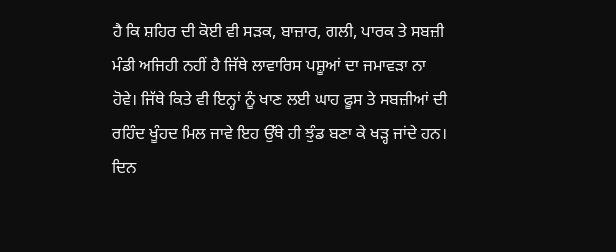ਹੈ ਕਿ ਸ਼ਹਿਰ ਦੀ ਕੋਈ ਵੀ ਸੜਕ, ਬਾਜ਼ਾਰ, ਗਲੀ, ਪਾਰਕ ਤੇ ਸਬਜ਼ੀ ਮੰਡੀ ਅਜਿਹੀ ਨਹੀਂ ਹੈ ਜਿੱਥੇ ਲਾਵਾਰਿਸ ਪਸ਼ੂਆਂ ਦਾ ਜਮਾਵੜਾ ਨਾ ਹੋਵੇ। ਜਿੱਥੇ ਕਿਤੇ ਵੀ ਇਨ੍ਹਾਂ ਨੂੰ ਖਾਣ ਲਈ ਘਾਹ ਫੂਸ ਤੇ ਸਬਜ਼ੀਆਂ ਦੀ ਰਹਿੰਦ ਖੂੰਹਦ ਮਿਲ ਜਾਵੇ ਇਹ ਉੱਥੇ ਹੀ ਝੁੰਡ ਬਣਾ ਕੇ ਖੜ੍ਹ ਜਾਂਦੇ ਹਨ। ਦਿਨ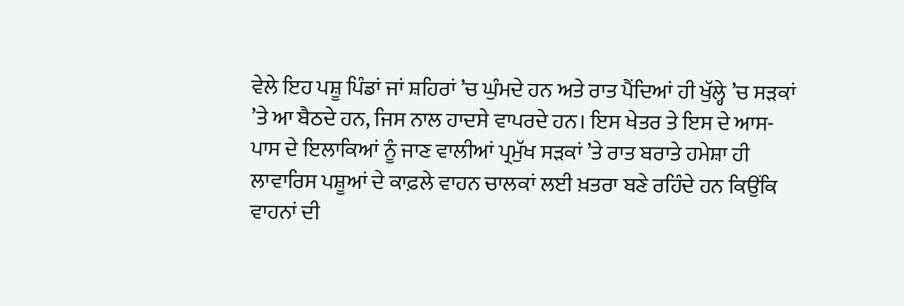ਵੇਲੇ ਇਹ ਪਸ਼ੂ ਪਿੰਡਾਂ ਜਾਂ ਸ਼ਹਿਰਾਂ ’ਚ ਘੁੰਮਦੇ ਹਨ ਅਤੇ ਰਾਤ ਪੈਂਦਿਆਂ ਹੀ ਖੁੱਲ੍ਹੇ ’ਚ ਸੜਕਾਂ ’ਤੇ ਆ ਬੈਠਦੇ ਹਨ, ਜਿਸ ਨਾਲ ਹਾਦਸੇ ਵਾਪਰਦੇ ਹਨ। ਇਸ ਖੇਤਰ ਤੇ ਇਸ ਦੇ ਆਸ-ਪਾਸ ਦੇ ਇਲਾਕਿਆਂ ਨੂੰ ਜਾਣ ਵਾਲੀਆਂ ਪ੍ਰਮੁੱਖ ਸੜਕਾਂ ’ਤੇ ਰਾਤ ਬਰਾਤੇ ਹਮੇਸ਼ਾ ਹੀ ਲਾਵਾਰਿਸ ਪਸ਼ੂਆਂ ਦੇ ਕਾਫ਼ਲੇ ਵਾਹਨ ਚਾਲਕਾਂ ਲਈ ਖ਼ਤਰਾ ਬਣੇ ਰਹਿੰਦੇ ਹਨ ਕਿਉਂਕਿ ਵਾਹਨਾਂ ਦੀ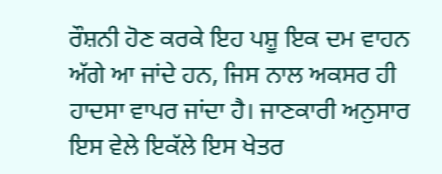ਰੌਸ਼ਨੀ ਹੋਣ ਕਰਕੇ ਇਹ ਪਸ਼ੂ ਇਕ ਦਮ ਵਾਹਨ ਅੱਗੇ ਆ ਜਾਂਦੇ ਹਨ, ਜਿਸ ਨਾਲ ਅਕਸਰ ਹੀ ਹਾਦਸਾ ਵਾਪਰ ਜਾਂਦਾ ਹੈ। ਜਾਣਕਾਰੀ ਅਨੁਸਾਰ ਇਸ ਵੇਲੇ ਇਕੱਲੇ ਇਸ ਖੇਤਰ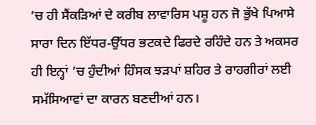’ਚ ਹੀ ਸੈਂਕੜਿਆਂ ਦੇ ਕਰੀਬ ਲਾਵਾਰਿਸ ਪਸ਼ੂ ਹਨ ਜੋ ਭੁੱਖੇ ਪਿਆਸੇ ਸਾਰਾ ਦਿਨ ਇੱਧਰ-ਉੱਧਰ ਭਟਕਦੇ ਫਿਰਦੇ ਰਹਿੰਦੇ ਹਨ ਤੇ ਅਕਸਰ ਹੀ ਇਨ੍ਹਾਂ ’ਚ ਹੁੰਦੀਆਂ ਹਿੰਸਕ ਝੜਪਾਂ ਸ਼ਹਿਰ ਤੇ ਰਾਹਗੀਰਾਂ ਲਈ ਸਮੱਸਿਆਵਾਂ ਦਾ ਕਾਰਨ ਬਣਦੀਆਂ ਹਨ।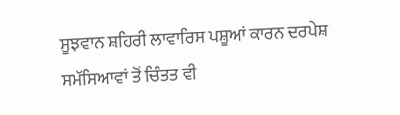ਸੂਝਵਾਨ ਸ਼ਹਿਰੀ ਲਾਵਾਰਿਸ ਪਸ਼ੂਆਂ ਕਾਰਨ ਦਰਪੇਸ਼ ਸਮੱਸਿਆਵਾਂ ਤੋਂ ਚਿੰਤਤ ਵੀ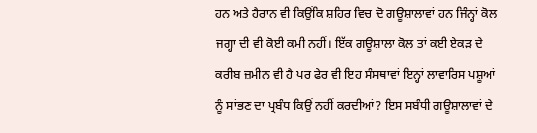ਹਨ ਅਤੇ ਹੈਰਾਨ ਵੀ ਕਿਉਂਕਿ ਸ਼ਹਿਰ ਵਿਚ ਦੋ ਗਊਸ਼ਾਲਾਵਾਂ ਹਨ ਜਿੰਨ੍ਹਾਂ ਕੋਲ ਜਗ੍ਹਾ ਦੀ ਵੀ ਕੋਈ ਕਮੀ ਨਹੀਂ। ਇੱਕ ਗਊਸ਼ਾਲਾ ਕੋਲ ਤਾਂ ਕਈ ਏਕੜ ਦੇ ਕਰੀਬ ਜ਼ਮੀਨ ਵੀ ਹੈ ਪਰ ਫੇਰ ਵੀ ਇਹ ਸੰਸਥਾਵਾਂ ਇਨ੍ਹਾਂ ਲਾਵਾਰਿਸ ਪਸ਼ੂਆਂ ਨੂੰ ਸਾਂਭਣ ਦਾ ਪ੍ਰਬੰਧ ਕਿਉਂ ਨਹੀਂ ਕਰਦੀਆਂ? ਇਸ ਸਬੰਧੀ ਗਊਸ਼ਾਲਾਵਾਂ ਦੇ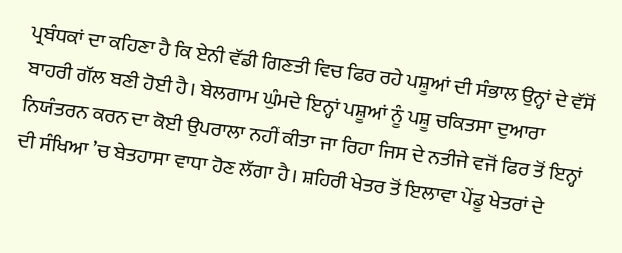ਪ੍ਰਬੰਧਕਾਂ ਦਾ ਕਹਿਣਾ ਹੈ ਕਿ ਏਨੀ ਵੱਡੀ ਗਿਣਤੀ ਵਿਚ ਫਿਰ ਰਹੇ ਪਸ਼ੂਆਂ ਦੀ ਸੰਭਾਲ ਉਨ੍ਹਾਂ ਦੇ ਵੱਸੋਂ ਬਾਹਰੀ ਗੱਲ ਬਣੀ ਹੋਈ ਹੈ। ਬੇਲਗਾਮ ਘੁੰਮਦੇ ਇਨ੍ਹਾਂ ਪਸ਼ੂਆਂ ਨੂੰ ਪਸ਼ੂ ਚਕਿਤਸਾ ਦੁਆਰਾ ਨਿਯੰਤਰਨ ਕਰਨ ਦਾ ਕੋਈ ਉਪਰਾਲਾ ਨਹੀਂ ਕੀਤਾ ਜਾ ਰਿਹਾ ਜਿਸ ਦੇ ਨਤੀਜੇ ਵਜੋਂ ਫਿਰ ਤੋਂ ਇਨ੍ਹਾਂ ਦੀ ਸੰਖਿਆ ’ਚ ਬੇਤਹਾਸਾ ਵਾਧਾ ਹੋਣ ਲੱਗਾ ਹੈ। ਸ਼ਹਿਰੀ ਖੇਤਰ ਤੋਂ ਇਲਾਵਾ ਪੇਂਡੂ ਖੇਤਰਾਂ ਦੇ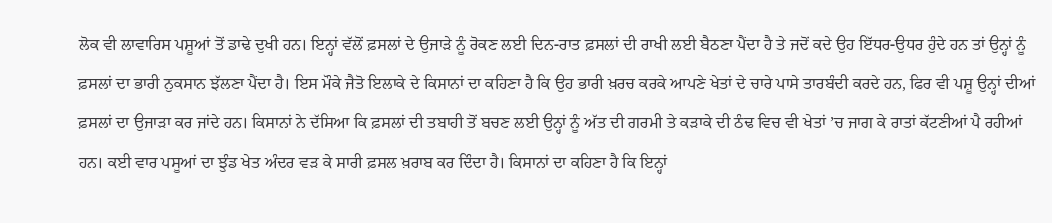ਲੋਕ ਵੀ ਲਾਵਾਰਿਸ ਪਸ਼ੂਆਂ ਤੋਂ ਡਾਢੇ ਦੁਖੀ ਹਨ। ਇਨ੍ਹਾਂ ਵੱਲੋਂ ਫ਼ਸਲਾਂ ਦੇ ਉਜਾੜੇ ਨੂੰ ਰੋਕਣ ਲਈ ਦਿਨ-ਰਾਤ ਫ਼ਸਲਾਂ ਦੀ ਰਾਖੀ ਲਈ ਬੈਠਣਾ ਪੈਂਦਾ ਹੈ ਤੇ ਜਦੋਂ ਕਦੇ ਉਹ ਇੱਧਰ-ਉਧਰ ਹੁੰਦੇ ਹਨ ਤਾਂ ਉਨ੍ਹਾਂ ਨੂੰ ਫ਼ਸਲਾਂ ਦਾ ਭਾਰੀ ਨੁਕਸਾਨ ਝੱਲਣਾ ਪੈਂਦਾ ਹੈ। ਇਸ ਮੌਕੇ ਜੈਤੋ ਇਲਾਕੇ ਦੇ ਕਿਸਾਨਾਂ ਦਾ ਕਹਿਣਾ ਹੈ ਕਿ ਉਹ ਭਾਰੀ ਖ਼ਰਚ ਕਰਕੇ ਆਪਣੇ ਖੇਤਾਂ ਦੇ ਚਾਰੇ ਪਾਸੇ ਤਾਰਬੰਦੀ ਕਰਦੇ ਹਨ, ਫਿਰ ਵੀ ਪਸ਼ੂ ਉਨ੍ਹਾਂ ਦੀਆਂ ਫ਼ਸਲਾਂ ਦਾ ਉਜਾੜਾ ਕਰ ਜਾਂਦੇ ਹਨ। ਕਿਸਾਨਾਂ ਨੇ ਦੱਸਿਆ ਕਿ ਫ਼ਸਲਾਂ ਦੀ ਤਬਾਹੀ ਤੋਂ ਬਚਣ ਲਈ ਉਨ੍ਹਾਂ ਨੂੰ ਅੱਤ ਦੀ ਗਰਮੀ ਤੇ ਕੜਾਕੇ ਦੀ ਠੰਢ ਵਿਚ ਵੀ ਖੇਤਾਂ ’ਚ ਜਾਗ ਕੇ ਰਾਤਾਂ ਕੱਟਣੀਆਂ ਪੈ ਰਹੀਆਂ ਹਨ। ਕਈ ਵਾਰ ਪਸੂਆਂ ਦਾ ਝੁੰਡ ਖੇਤ ਅੰਦਰ ਵੜ ਕੇ ਸਾਰੀ ਫ਼ਸਲ ਖ਼ਰਾਬ ਕਰ ਦਿੰਦਾ ਹੈ। ਕਿਸਾਨਾਂ ਦਾ ਕਹਿਣਾ ਹੈ ਕਿ ਇਨ੍ਹਾਂ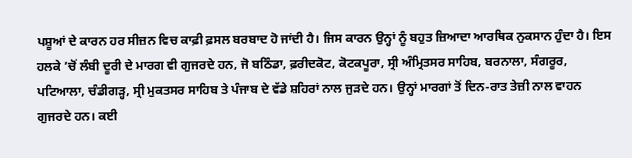ਪਸ਼ੂਆਂ ਦੇ ਕਾਰਨ ਹਰ ਸੀਜ਼ਨ ਵਿਚ ਕਾਫ਼ੀ ਫ਼ਸਲ ਬਰਬਾਦ ਹੋ ਜਾਂਦੀ ਹੈ। ਜਿਸ ਕਾਰਨ ਉਨ੍ਹਾਂ ਨੂੰ ਬਹੁਤ ਜ਼ਿਆਦਾ ਆਰਥਿਕ ਨੁਕਸਾਨ ਹੁੰਦਾ ਹੈ। ਇਸ ਹਲਕੇ ’ਚੋਂ ਲੰਬੀ ਦੂਰੀ ਦੇ ਮਾਰਗ ਵੀ ਗੁਜਰਦੇ ਹਨ, ਜੋ ਬਠਿੰਡਾ, ਫ਼ਰੀਦਕੋਟ, ਕੋਟਕਪੂਰਾ, ਸ੍ਰੀ ਅੰਮ੍ਰਿਤਸਰ ਸਾਹਿਬ, ਬਰਨਾਲਾ, ਸੰਗਰੂਰ, ਪਟਿਆਲਾ, ਚੰਡੀਗੜ੍ਹ, ਸ੍ਰੀ ਮੁਕਤਸਰ ਸਾਹਿਬ ਤੇ ਪੰਜਾਬ ਦੇ ਵੱਡੇ ਸ਼ਹਿਰਾਂ ਨਾਲ ਜੁੜਦੇ ਹਨ। ਉਨ੍ਹਾਂ ਮਾਰਗਾਂ ਤੋਂ ਦਿਨ-ਰਾਤ ਤੇਜ਼ੀ ਨਾਲ ਵਾਹਨ ਗੁਜਰਦੇ ਹਨ। ਕਈ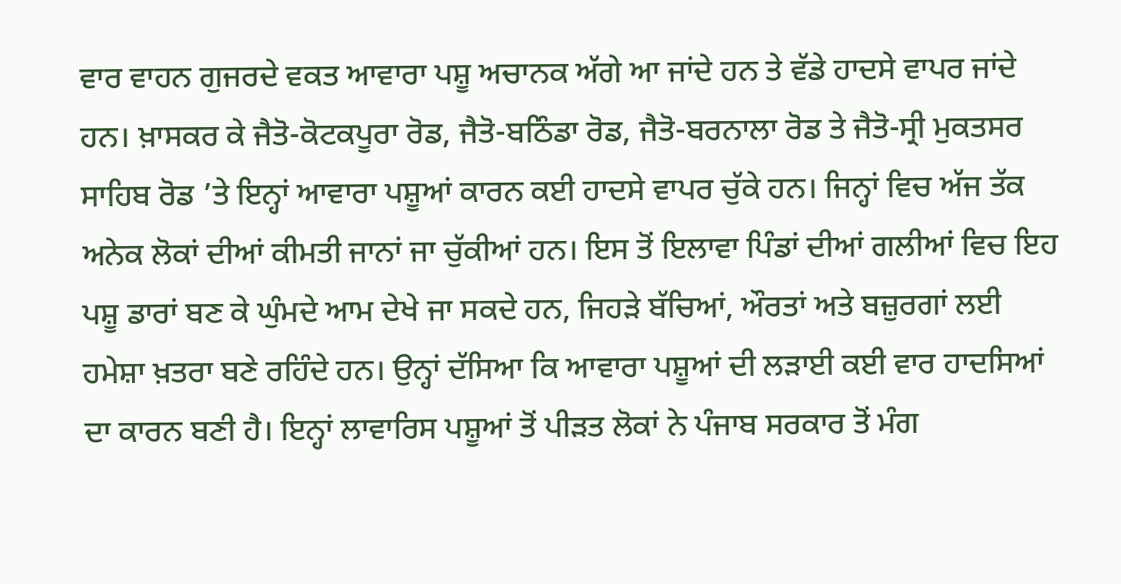ਵਾਰ ਵਾਹਨ ਗੁਜਰਦੇ ਵਕਤ ਆਵਾਰਾ ਪਸ਼ੂ ਅਚਾਨਕ ਅੱਗੇ ਆ ਜਾਂਦੇ ਹਨ ਤੇ ਵੱਡੇ ਹਾਦਸੇ ਵਾਪਰ ਜਾਂਦੇ ਹਨ। ਖ਼ਾਸਕਰ ਕੇ ਜੈਤੋ-ਕੋਟਕਪੂਰਾ ਰੋਡ, ਜੈਤੋ-ਬਠਿੰਡਾ ਰੋਡ, ਜੈਤੋ-ਬਰਨਾਲਾ ਰੋਡ ਤੇ ਜੈਤੋ-ਸ੍ਰੀ ਮੁਕਤਸਰ ਸਾਹਿਬ ਰੋਡ ’ਤੇ ਇਨ੍ਹਾਂ ਆਵਾਰਾ ਪਸ਼ੂਆਂ ਕਾਰਨ ਕਈ ਹਾਦਸੇ ਵਾਪਰ ਚੁੱਕੇ ਹਨ। ਜਿਨ੍ਹਾਂ ਵਿਚ ਅੱਜ ਤੱਕ ਅਨੇਕ ਲੋਕਾਂ ਦੀਆਂ ਕੀਮਤੀ ਜਾਨਾਂ ਜਾ ਚੁੱਕੀਆਂ ਹਨ। ਇਸ ਤੋਂ ਇਲਾਵਾ ਪਿੰਡਾਂ ਦੀਆਂ ਗਲੀਆਂ ਵਿਚ ਇਹ ਪਸ਼ੂ ਡਾਰਾਂ ਬਣ ਕੇ ਘੁੰਮਦੇ ਆਮ ਦੇਖੇ ਜਾ ਸਕਦੇ ਹਨ, ਜਿਹੜੇ ਬੱਚਿਆਂ, ਔਰਤਾਂ ਅਤੇ ਬਜ਼ੁਰਗਾਂ ਲਈ ਹਮੇਸ਼ਾ ਖ਼ਤਰਾ ਬਣੇ ਰਹਿੰਦੇ ਹਨ। ਉਨ੍ਹਾਂ ਦੱਸਿਆ ਕਿ ਆਵਾਰਾ ਪਸ਼ੂਆਂ ਦੀ ਲੜਾਈ ਕਈ ਵਾਰ ਹਾਦਸਿਆਂ ਦਾ ਕਾਰਨ ਬਣੀ ਹੈ। ਇਨ੍ਹਾਂ ਲਾਵਾਰਿਸ ਪਸ਼ੂਆਂ ਤੋਂ ਪੀੜਤ ਲੋਕਾਂ ਨੇ ਪੰਜਾਬ ਸਰਕਾਰ ਤੋਂ ਮੰਗ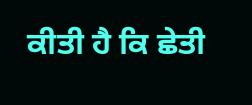ਕੀਤੀ ਹੈ ਕਿ ਛੇਤੀ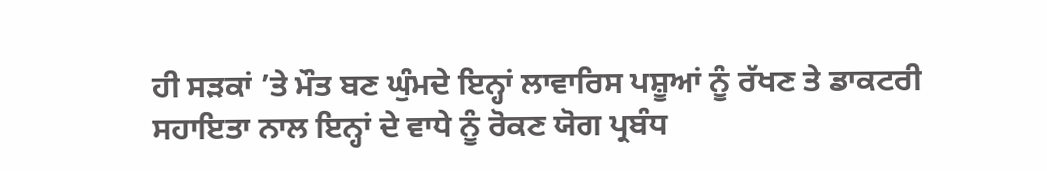ਹੀ ਸੜਕਾਂ ’ਤੇ ਮੌਤ ਬਣ ਘੁੰਮਦੇ ਇਨ੍ਹਾਂ ਲਾਵਾਰਿਸ ਪਸ਼ੂਆਂ ਨੂੰ ਰੱਖਣ ਤੇ ਡਾਕਟਰੀ ਸਹਾਇਤਾ ਨਾਲ ਇਨ੍ਹਾਂ ਦੇ ਵਾਧੇ ਨੂੰ ਰੋਕਣ ਯੋਗ ਪ੍ਰਬੰਧ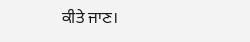ਕੀਤੇ ਜਾਣ।